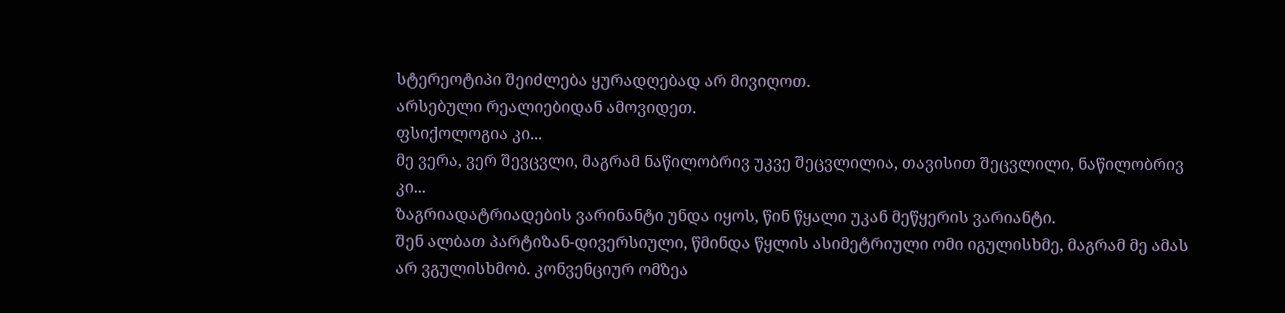სტერეოტიპი შეიძლება ყურადღებად არ მივიღოთ.
არსებული რეალიებიდან ამოვიდეთ.
ფსიქოლოგია კი...
მე ვერა, ვერ შევცვლი, მაგრამ ნაწილობრივ უკვე შეცვლილია, თავისით შეცვლილი, ნაწილობრივ კი...
ზაგრიადატრიადების ვარინანტი უნდა იყოს, წინ წყალი უკან მეწყერის ვარიანტი.
შენ ალბათ პარტიზან-დივერსიული, წმინდა წყლის ასიმეტრიული ომი იგულისხმე, მაგრამ მე ამას არ ვგულისხმობ. კონვენციურ ომზეა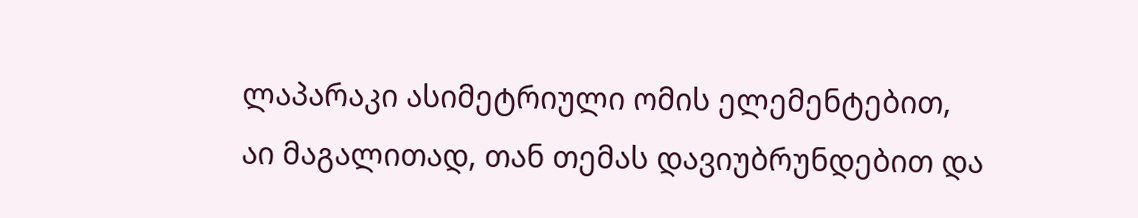ლაპარაკი ასიმეტრიული ომის ელემენტებით,
აი მაგალითად, თან თემას დავიუბრუნდებით და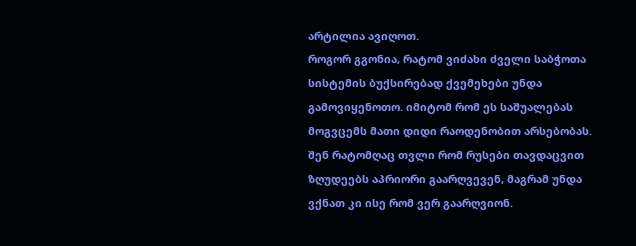არტილია ავიღოთ.
როგორ გგონია, რატომ ვიძახი ძველი საბჭოთა სისტემის ბუქსირებად ქვემეხები უნდა გამოვიყენოთო. იმიტომ რომ ეს საშუალებას მოგვცემს მათი დიდი რაოდენობით არსებობას. შენ რატომღაც თვლი რომ რუსები თავდაცვით ზღუდეებს აპრიორი გაარღვევენ, მაგრამ უნდა ვქნათ კი ისე რომ ვერ გაარღვიონ.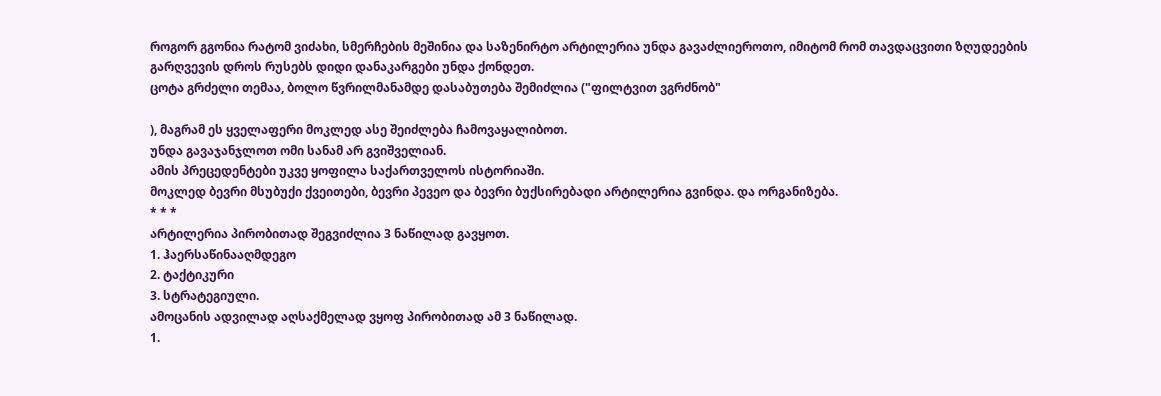როგორ გგონია რატომ ვიძახი, სმერჩების მეშინია და საზენირტო არტილერია უნდა გავაძლიეროთო, იმიტომ რომ თავდაცვითი ზღუდეების გარღვევის დროს რუსებს დიდი დანაკარგები უნდა ქონდეთ.
ცოტა გრძელი თემაა, ბოლო წვრილმანამდე დასაბუთება შემიძლია ("ფილტვით ვგრძნობ"

), მაგრამ ეს ყველაფერი მოკლედ ასე შეიძლება ჩამოვაყალიბოთ.
უნდა გავაჯანჯლოთ ომი სანამ არ გვიშველიან.
ამის პრეცედენტები უკვე ყოფილა საქართველოს ისტორიაში.
მოკლედ ბევრი მსუბუქი ქვეითები, ბევრი პევეო და ბევრი ბუქსირებადი არტილერია გვინდა. და ორგანიზება.
* * *
არტილერია პირობითად შეგვიძლია 3 ნაწილად გავყოთ.
1. ჰაერსაწინააღმდეგო
2. ტაქტიკური
3. სტრატეგიული.
ამოცანის ადვილად აღსაქმელად ვყოფ პირობითად ამ 3 ნაწილად.
1.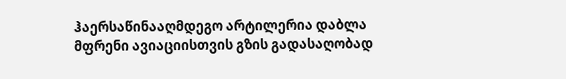ჰაერსაწინააღმდეგო არტილერია დაბლა მფრენი ავიაციისთვის გზის გადასაღობად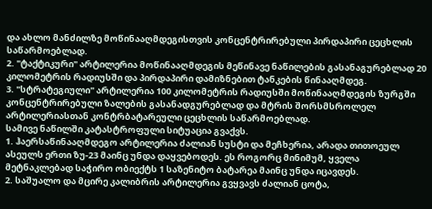და ახლო მანძილზე მოწინააღმდეგისთვის კონცენტრირებული პირდაპირი ცეცხლის საწარმოებლად.
2. "ტაქტიკური" არტილერია მოწინააღმდეგის მეწინავე ნაწილების გასანაგურებლად 20 კილომეტრის რადიუსში და პირდაპირი დამიზნებით ტანკების წინააღმდეგ.
3. "სტრატეგიული" არტილერია 100 კილომეტრის რადიუსში მოწინააღმდეგის ზურგში კონცენტრირებული ზალების გასანადგურებლად და მტრის შორსმსროლელ არტილერიასთან კონტრბატარეული ცეცხლის საწარმოებლად.
სამივე ნაწილში კატასტროფული სიტუაცია გვაქვს.
1. ჰაერსაწინააღმდეგო არტილერია ძალიან სუსტი და მეჩხერია, არადა თითოეულ ასეულს ერთი ზუ-23 მაინც უნდა დაყვებოდეს. ეს როგორც მინიმუმ, ყველა მეტნაკლებად საჭირო ობიექტს 1 საზენიტო ბატარეა მაინც უნდა იცავდეს.
2. საშუალო და მცირე კალიბრის არტილერია გვყვავს ძალიან ცოტა,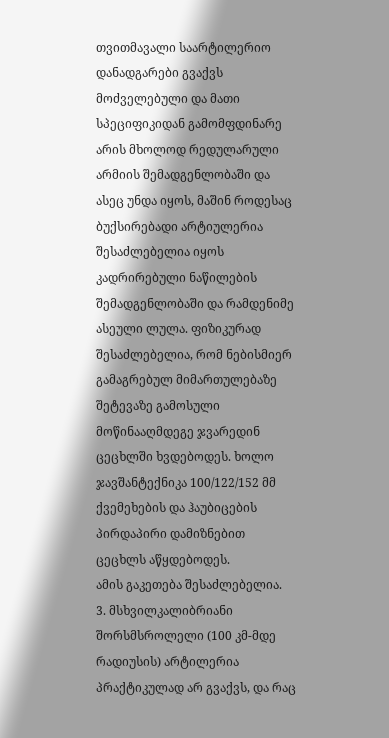თვითმავალი საარტილერიო დანადგარები გვაქვს მოძველებული და მათი სპეციფიკიდან გამომფდინარე არის მხოლოდ რედულარული არმიის შემადგენლობაში და ასეც უნდა იყოს, მაშინ როდესაც ბუქსირებადი არტიულერია შესაძლებელია იყოს კადრირებული ნაწილების შემადგენლობაში და რამდენიმე ასეული ლულა. ფიზიკურად შესაძლებელია, რომ ნებისმიერ გამაგრებულ მიმართულებაზე შეტევაზე გამოსული მოწინააღმდეგე ჯვარედინ ცეცხლში ხვდებოდეს. ხოლო ჯავშანტექნიკა 100/122/152 მმ ქვემეხების და ჰაუბიცების პირდაპირი დამიზნებით ცეცხლს აწყდებოდეს.
ამის გაკეთება შესაძლებელია.
3. მსხვილკალიბრიანი შორსმსროლელი (100 კმ-მდე რადიუსის) არტილერია პრაქტიკულად არ გვაქვს, და რაც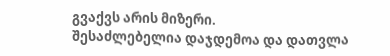გვაქვს არის მიზერი.
შესაძლებელია დაჯდემოა და დათვლა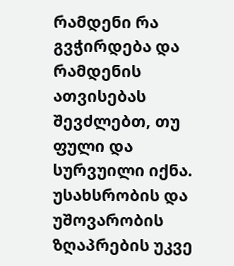რამდენი რა გვჭირდება და რამდენის ათვისებას შევძლებთ, თუ ფული და სურვუილი იქნა.
უსახსრობის და უშოვარობის ზღაპრების უკვე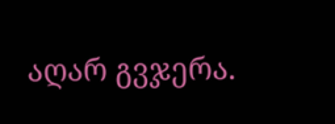აღარ გვჯერა.